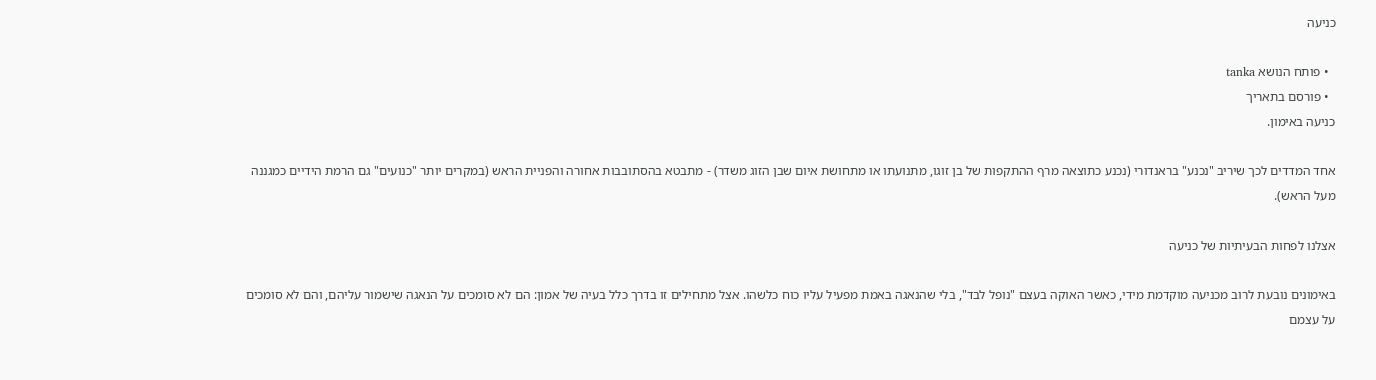כניעה

  • פותח הנושא tanka
  • פורסם בתאריך
כניעה באימון.

אחד המדדים לכך שיריב "נכנע" בראנדורי (נכנע כתוצאה מרף ההתקפות של בן זוגו, מתנועתו או מתחושת איום שבן הזוג משדר) - מתבטא בהסתובבות אחורה והפניית הראש (במקרים יותר "כנועים" גם הרמת הידיים כמגננה מעל הראש).

אצלנו לפחות הבעיתיות של כניעה

באימונים נובעת לרוב מכניעה מוקדמת מידי, כאשר האוקה בעצם "נופל לבד", בלי שהנאגה באמת מפעיל עליו כוח כלשהו. אצל מתחילים זו בדרך כלל בעיה של אמון: הם לא סומכים על הנאגה שישמור עליהם, והם לא סומכים על עצמם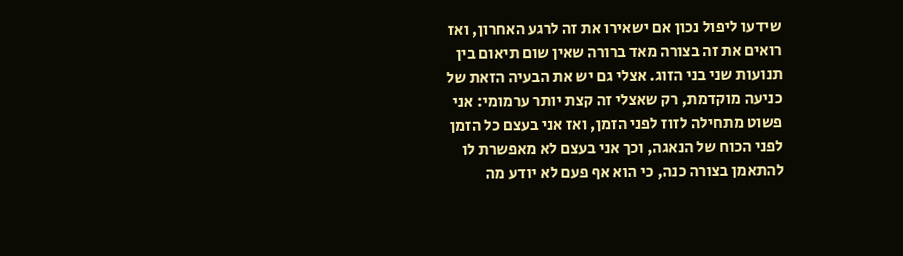שידעו ליפול נכון אם ישאירו את זה לרגע האחרון, ואז רואים את זה בצורה מאד ברורה שאין שום תיאום בין תנועות שני בני הזוג. אצלי גם יש את הבעיה הזאת של כניעה מוקדמת, רק שאצלי זה קצת יותר ערמומי: אני פשוט מתחילה לזוז לפני הזמן, ואז אני בעצם כל הזמן לפני הכוח של הנאגה, וכך אני בעצם לא מאפשרת לו להתאמן בצורה כנה, כי הוא אף פעם לא יודע מה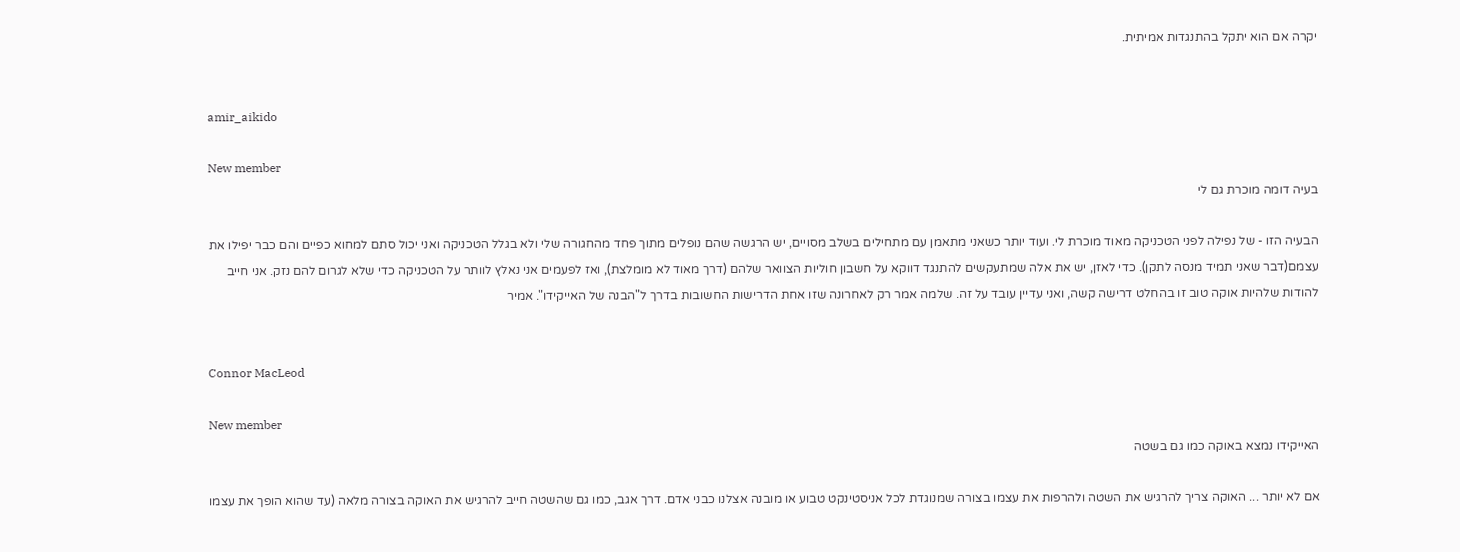יקרה אם הוא יתקל בהתנגדות אמיתית.


amir_aikido

New member
בעיה דומה מוכרת גם לי

הבעיה הזו - של נפילה לפני הטכניקה מאוד מוכרת לי. ועוד יותר כשאני מתאמן עם מתחילים בשלב מסויים, יש הרגשה שהם נופלים מתוך פחד מהחגורה שלי ולא בגלל הטכניקה ואני יכול סתם למחוא כפיים והם כבר יפילו את עצמם(דבר שאני תמיד מנסה לתקן). כדי לאזן, יש את אלה שמתעקשים להתנגד דווקא על חשבון חוליות הצוואר שלהם (דרך מאוד לא מומלצת), ואז לפעמים אני נאלץ לוותר על הטכניקה כדי שלא לגרום להם נזק. אני חייב להודות שלהיות אוקה טוב זו בהחלט דרישה קשה, ואני עדיין עובד על זה. שלמה אמר רק לאחרונה שזו אחת הדרישות החשובות בדרך ל"הבנה של האייקידו". אמיר


Connor MacLeod

New member
האייקידו נמצא באוקה כמו גם בשטה

אם לא יותר ... האוקה צריך להרגיש את השטה ולהרפות את עצמו בצורה שמנוגדת לכל אניסטינקט טבוע או מובנה אצלנו כבני אדם. דרך אגב, כמו גם שהשטה חייב להרגיש את האוקה בצורה מלאה (עד שהוא הופך את עצמו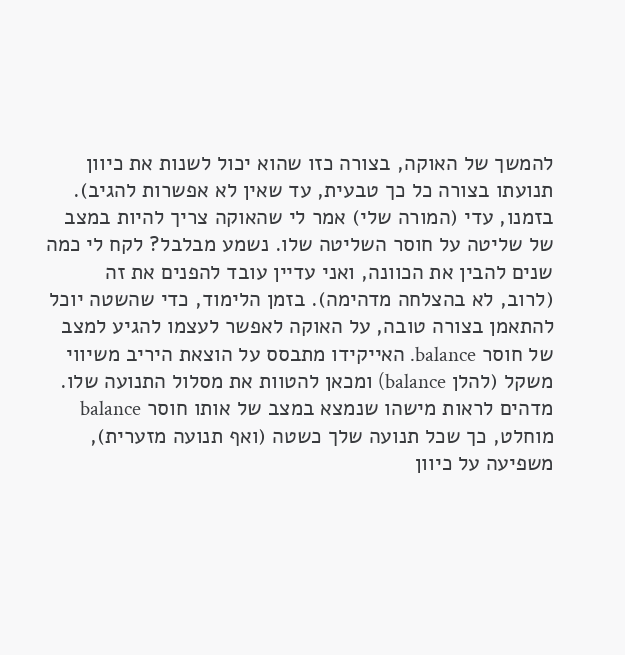להמשך של האוקה, בצורה כזו שהוא יכול לשנות את כיוון תנועתו בצורה כל כך טבעית, עד שאין לא אפשרות להגיב). בזמנו, עדי (המורה שלי) אמר לי שהאוקה צריך להיות במצב של שליטה על חוסר השליטה שלו. נשמע מבלבל? לקח לי כמה שנים להבין את הכוונה, ואני עדיין עובד להפנים את זה (לרוב, לא בהצלחה מדהימה). בזמן הלימוד, כדי שהשטה יוכל להתאמן בצורה טובה, על האוקה לאפשר לעצמו להגיע למצב של חוסר balance. האייקידו מתבסס על הוצאת היריב משיווי משקל (להלן balance) ומכאן להטוות את מסלול התנועה שלו. מדהים לראות מישהו שנמצא במצב של אותו חוסר balance מוחלט, כך שכל תנועה שלך כשטה (ואף תנועה מזערית), משפיעה על כיוון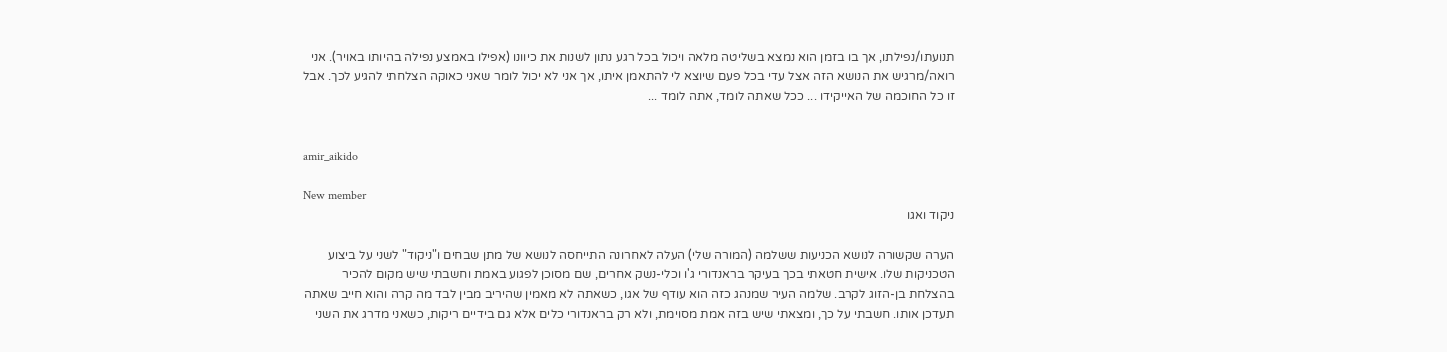תנועתו/נפילתו, אך בו בזמן הוא נמצא בשליטה מלאה ויכול בכל רגע נתון לשנות את כיוונו (אפילו באמצע נפילה בהיותו באויר). אני רואה/מרגיש את הנושא הזה אצל עדי בכל פעם שיוצא לי להתאמן איתו, אך אני לא יכול לומר שאני כאוקה הצלחתי להגיע לכך. אבל זו כל החוכמה של האייקידו ... ככל שאתה לומד, אתה לומד ...


amir_aikido

New member
ניקוד ואגו

הערה שקשורה לנושא הכניעות ששלמה (המורה שלי) העלה לאחרונה התייחסה לנושא של מתן שבחים ו"ניקוד" לשני על ביצוע הטכניקות שלו. אישית חטאתי בכך בעיקר בראנדורי ג'ו וכלי-נשק אחרים, שם מסוכן לפגוע באמת וחשבתי שיש מקום להכיר בהצלחת בן-הזוג לקרב. שלמה העיר שמנהג כזה הוא עודף של אגו, כשאתה לא מאמין שהיריב מבין לבד מה קרה והוא חייב שאתה תעדכן אותו. חשבתי על כך, ומצאתי שיש בזה אמת מסוימת, ולא רק בראנדורי כלים אלא גם בידיים ריקות, כשאני מדרג את השני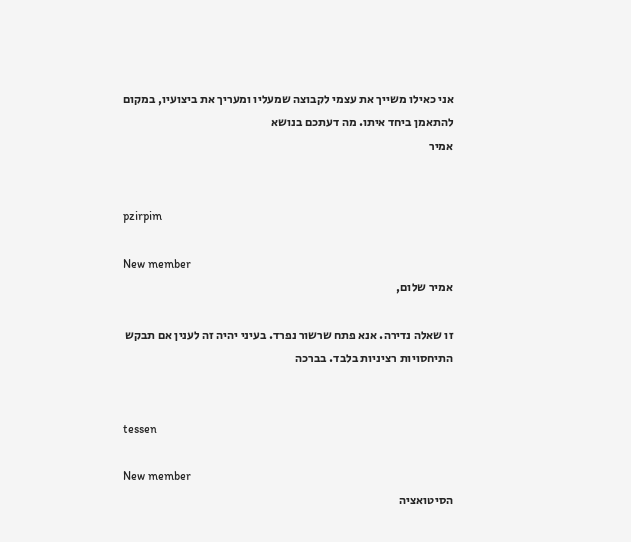אני כאילו משייך את עצמי לקבוצה שמעליו ומעריך את ביצועיו, במקום להתאמן ביחד איתו. מה דעתכם בנושא
אמיר


pzirpim

New member
אמיר שלום,

זו שאלה נדירה. אנא פתח שרשור נפרד. בעיני יהיה זה לענין אם תבקש התיחסויות רציניות בלבד. בברכה


tessen

New member
הסיטואציה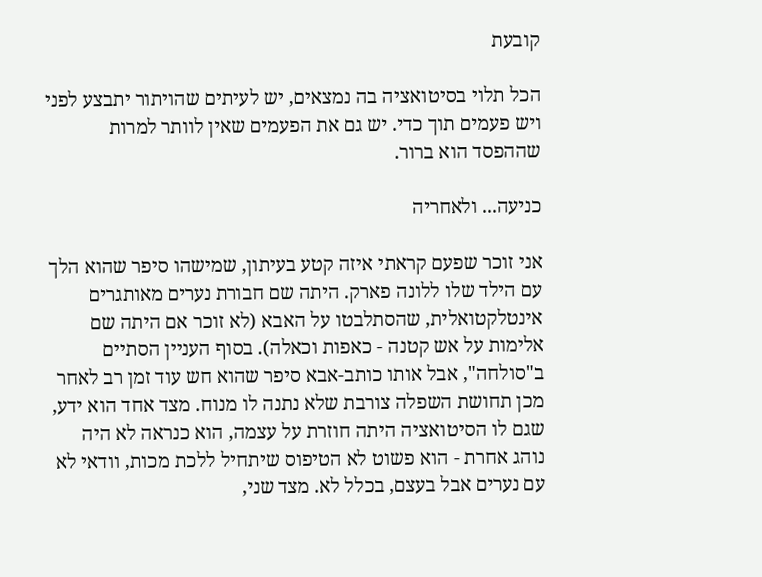קובעת

הכל תלוי בסיטואציה בה נמצאים, יש לעיתים שהויתור יתבצע לפני ויש פעמים תוך כדי. יש גם את הפעמים שאין לוותר למרות שההפסד הוא ברור.

כניעה... ולאחריה

אני זוכר שפעם קראתי איזה קטע בעיתון, שמישהו סיפר שהוא הלך עם הילד שלו ללונה פארק. היתה שם חבורת נערים מאותגרים אינטלקטואלית, שהסתלבטו על האבא (לא זוכר אם היתה שם אלימות על אש קטנה - כאפות וכאלה). בסוף העניין הסתיים ב"סולחה", אבל אותו כותב-אבא סיפר שהוא חש עוד זמן רב לאחר מכן תחושת השפלה צורבת שלא נתנה לו מנוח. מצד אחד הוא ידע, שגם לו הסיטואציה היתה חוזרת על עצמה, הוא כנראה לא היה נוהג אחרת - הוא פשוט לא הטיפוס שיתחיל ללכת מכות, וודאי לא עם נערים אבל בעצם, בכלל לא. מצד שני,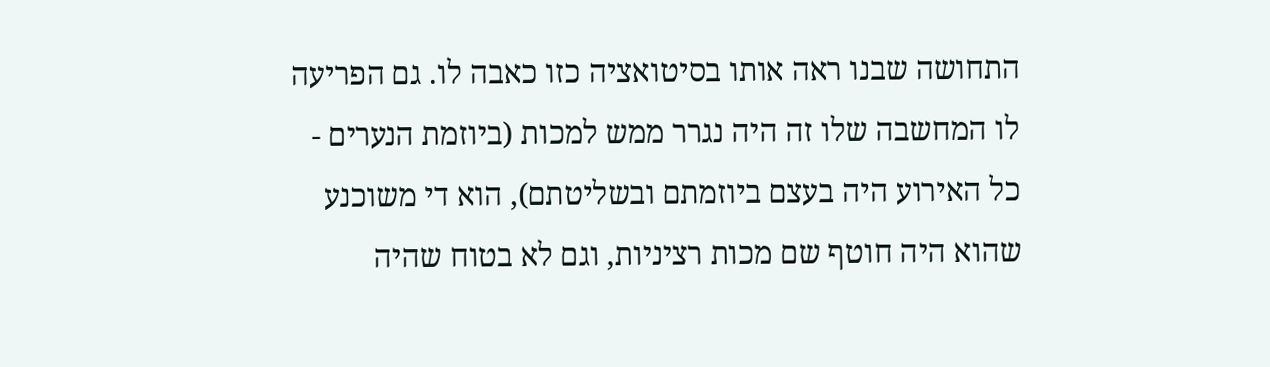התחושה שבנו ראה אותו בסיטואציה כזו כאבה לו. גם הפריעה לו המחשבה שלו זה היה נגרר ממש למכות (ביוזמת הנערים - כל האירוע היה בעצם ביוזמתם ובשליטתם), הוא די משוכנע שהוא היה חוטף שם מכות רציניות, וגם לא בטוח שהיה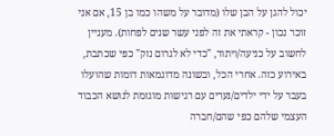יכול להגן על הבן שלו (מדובר על משהו כמו בן 15, אם אני זוכר נכון - קראתי את זה לפני עשר שנים לפחות). מעניין לחשוב על כניעה/ויתור, "כדי לא לגרום נזק" כפי שכתבת, באירוע כזה. אחרי הכל, ובשונה מדוגמאות דומות שהועלו בעבר על ידי ילדים/נערים עם רגישות מוגזמת לנושא הכבוד העצמי שלהם כפי שהם/חברה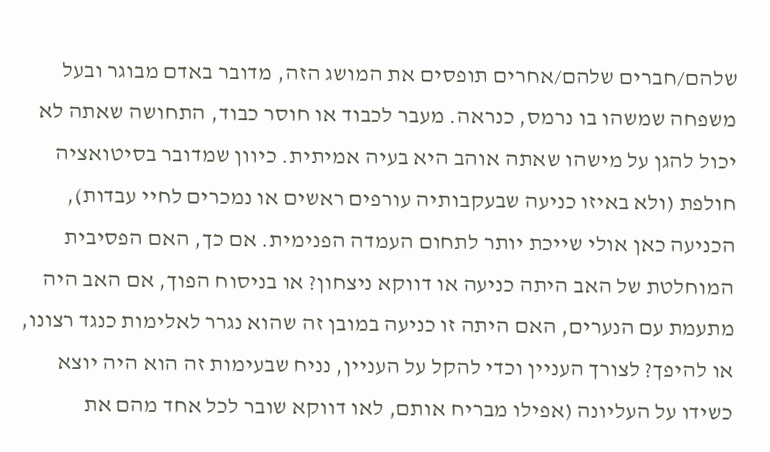שלהם/חברים שלהם/אחרים תופסים את המושג הזה, מדובר באדם מבוגר ובעל משפחה שמשהו בו נרמס, כנראה. מעבר לכבוד או חוסר כבוד, התחושה שאתה לא יכול להגן על מישהו שאתה אוהב היא בעיה אמיתית. כיוון שמדובר בסיטואציה חולפת (ולא באיזו כניעה שבעקבותיה עורפים ראשים או נמכרים לחיי עבדות), הכניעה כאן אולי שייכת יותר לתחום העמדה הפנימית. אם כך, האם הפסיבית המוחלטת של האב היתה כניעה או דווקא ניצחון? או בניסוח הפוך, אם האב היה מתעמת עם הנערים, האם היתה זו כניעה במובן זה שהוא נגרר לאלימות כנגד רצונו, או להיפך? לצורך העניין וכדי להקל על העניין, נניח שבעימות זה הוא היה יוצא כשידו על העליונה (אפילו מבריח אותם, לאו דווקא שובר לכל אחד מהם את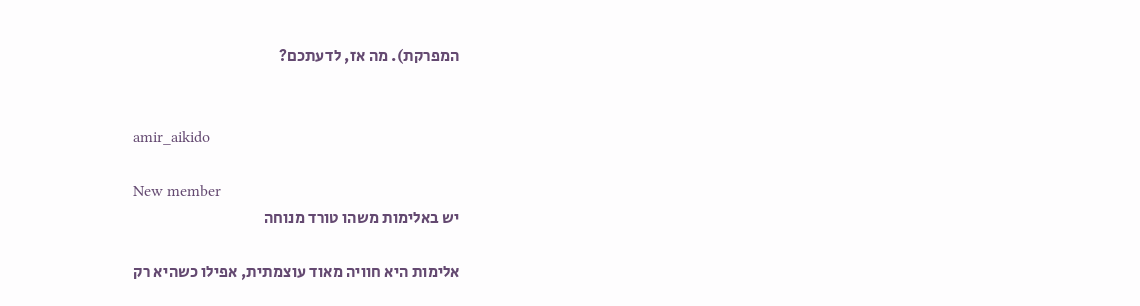המפרקת). מה אז, לדעתכם?


amir_aikido

New member
יש באלימות משהו טורד מנוחה

אלימות היא חוויה מאוד עוצמתית, אפילו כשהיא רק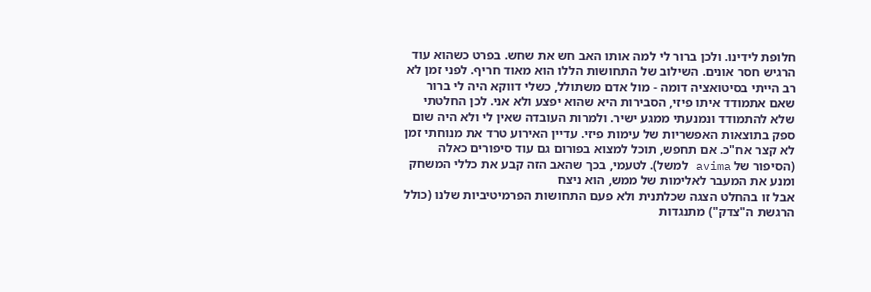חלופת לידינו. ולכן ברור לי למה אותו האב חש את שחש. בפרט כשהוא עוד הרגיש חסר אונים. השילוב של התחושות הללו הוא מאוד חריף. לפני זמן לא רב הייתי בסיטואציה דומה - מול אדם משתולל, כשלי דווקא היה לי ברור שאם אתמודד איתו פיזי, הסבירות היא שהוא יפצע ולא אני. לכן החלטתי שלא להתמודד ונמנעתי ממגע ישיר. ולמרות העובדה שאין לי ולא היה שום ספק בתוצאות האפשריות של עימות פיזי. עדיין האירוע טרד את מנוחתי זמן לא קצר אח"כ. אם תחפש, תוכל למצוא בפורום גם עוד סיפורים כאלה (הסיפור של avima למשל). לטעמי, בכך שהאב הזה קבע את כללי המשחק ומנע את המעבר לאלימות של ממש, הוא ניצח
אבל זו בהחלט הצגה שכלתנית ולא פעם התחושות הפרמיטיביות שלנו (כולל הרגשת ה"צדק") מתנגדות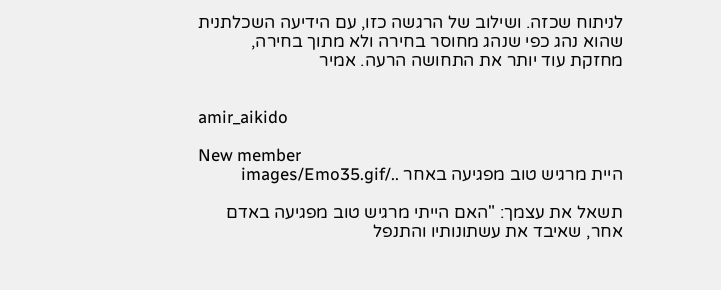לניתוח שכזה. ושילוב של הרגשה כזו, עם הידיעה השכלתנית שהוא נהג כפי שנהג מחוסר בחירה ולא מתוך בחירה, מחזקת עוד יותר את התחושה הרעה. אמיר


amir_aikido

New member
היית מרגיש טוב מפגיעה באחר ../images/Emo35.gif

תשאל את עצמך: "האם הייתי מרגיש טוב מפגיעה באדם אחר, שאיבד את עשתונותיו והתנפל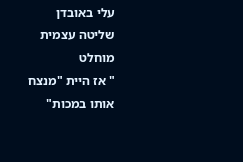עלי באובדן שליטה עצמית מוחלט
" אז היית "מנצח אותו במכות"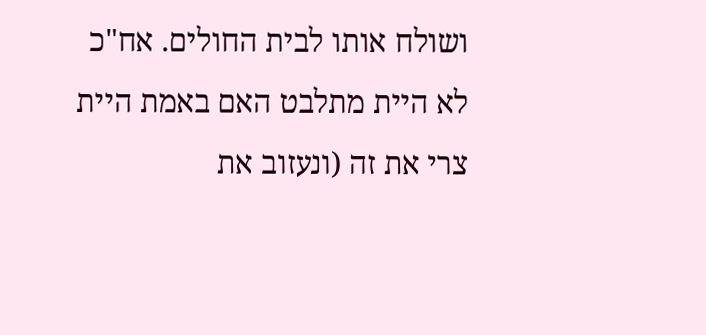ושולח אותו לבית החולים. אח"כ לא היית מתלבט האם באמת היית צרי את זה (ונעזוב את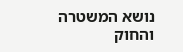נושא המשטרה והחוק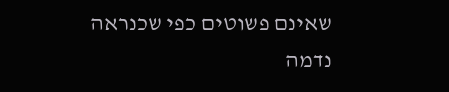שאינם פשוטים כפי שכנראה נדמה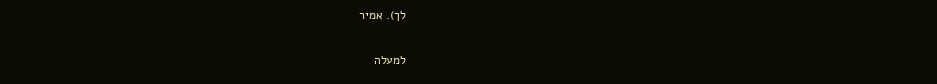לך). אמיר

למעלה